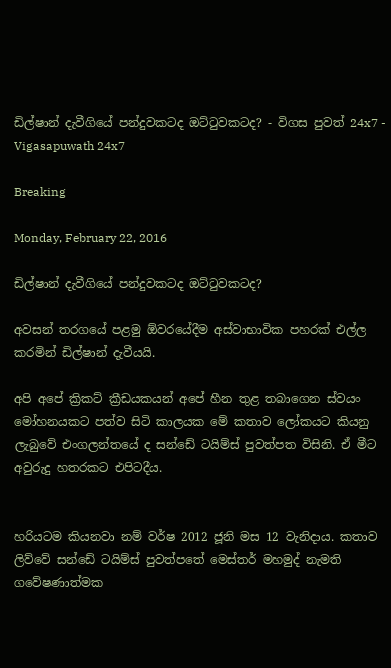ඩිල්ෂාන් දැවීගියේ පන්දුවකටද ඔට්‌ටුවකටද? - විගස පුවත් 24x7 - Vigasapuwath 24x7

Breaking

Monday, February 22, 2016

ඩිල්ෂාන් දැවීගියේ පන්දුවකටද ඔට්‌ටුවකටද?

අවසන් තරගයේ පළමු ඕවරයේදීම අස්‌වාභාවික පහරක්‌ එල්ල කරමින් ඩිල්ෂාන් දැවීයයි.

අපි අපේ ක්‍රිකට්‌ ක්‍රීඩයකයන් අපේ හීන තුළ තබාගෙන ස්‌වයං මෝහනයකට පත්ව සිටි කාලයක මේ කතාව ලෝකයට කියනු ලැබුවේ එංගලන්තයේ ද සන්ඩේ ටයිම්ස්‌ පුවත්පත විසිනි. ඒ මීට අවුරුදු හතරකට එපිටදීය.


හරියටම කියනවා නම් වර්ෂ 2012 ජූනි මස 12 වැනිදාය. කතාව ලිව්වේ සන්ඩේ ටයිම්ස්‌ පුවත්පතේ මෙස්‌තර් මහමුද් නැමති ගවේෂණාත්මක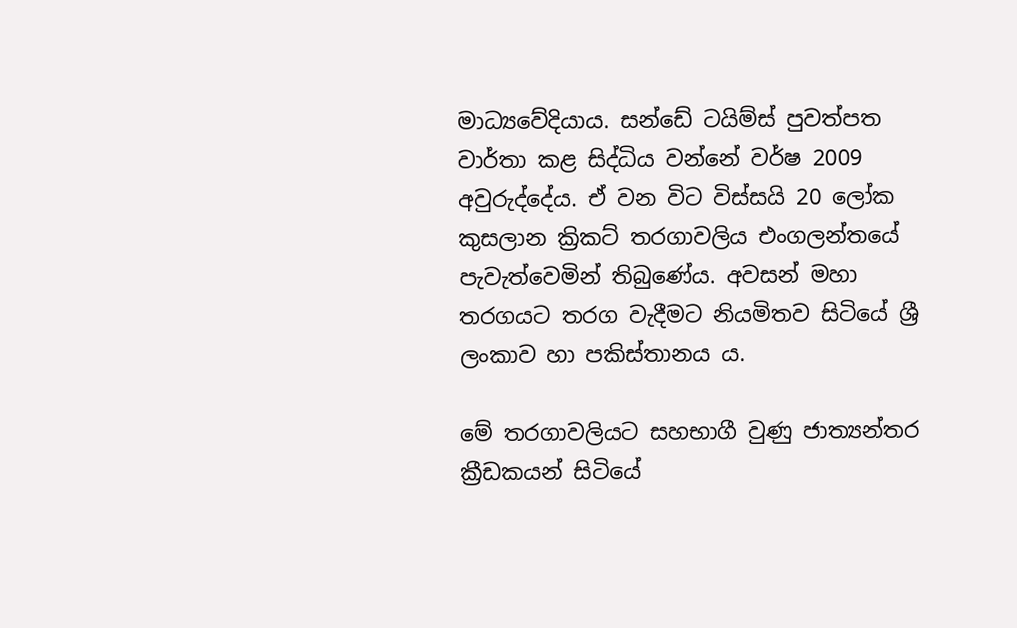මාධ්‍යවේදියාය. සන්ඩේ ටයිම්ස්‌ පුවත්පත වාර්තා කළ සිද්ධිය වන්නේ වර්ෂ 2009 අවුරුද්දේය. ඒ වන විට විස්‌සයි 20 ලෝක කුසලාන ක්‍රිකට්‌ තරගාවලිය එංගලන්තයේ පැවැත්වෙමින් තිබුණේය. අවසන් මහා තරගයට තරග වැදීමට නියමිතව සිටියේ ශ්‍රී ලංකාව හා පකිස්‌තානය ය.

මේ තරගාවලියට සහභාගී වුණු ජාත්‍යන්තර ක්‍රීඩකයන් සිටියේ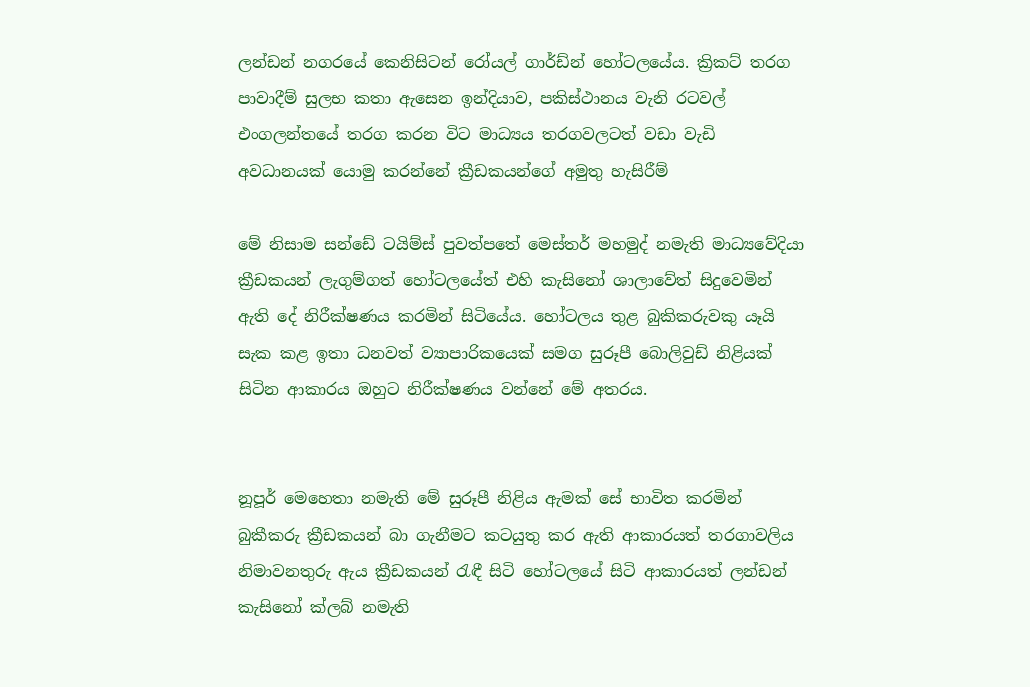ලන්ඩන් නගරයේ කෙනිසිටන් රෝයල් ගාර්ඩ්න් හෝටලයේය. ක්‍රිකට්‌ තරග පාවාදීම් සුලභ කතා ඇසෙන ඉන්දියාව, පකිස්‌ථානය වැනි රටවල් එංගලන්තයේ තරග කරන විට මාධ්‍යය තරගවලටත් වඩා වැඩි අවධානයක්‌ යොමු කරන්නේ ක්‍රීඩකයන්ගේ අමුතු හැසිරීම්

මේ නිසාම සන්ඩේ ටයිම්ස්‌ පුවත්පතේ මෙස්‌තර් මහමුද් නමැති මාධ්‍යවේදියා ක්‍රීඩකයන් ලැගුම්ගත් හෝටලයේත් එහි කැසිනෝ ශාලාවේත් සිදුවෙමින් ඇති දේ නිරීක්‌ෂණය කරමින් සිටියේය. හෝටලය තුළ බුකිකරුවකු යෑයි සැක කළ ඉතා ධනවත් ව්‍යාපාරිකයෙක්‌ සමග සුරූපී බොලිවුඩ් නිළියක්‌ සිටින ආකාරය ඔහුට නිරීක්‌ෂණය වන්නේ මේ අතරය.


නූපූර් මෙහෙතා නමැති මේ සුරූපී නිළිය ඇමක්‌ සේ භාවිත කරමින් බුකීකරු ක්‍රීඩකයන් බා ගැනීමට කටයුතු කර ඇති ආකාරයත් තරගාවලිය නිමාවනතුරු ඇය ක්‍රීඩකයන් රැඳී සිටි හෝටලයේ සිටි ආකාරයත් ලන්ඩන් කැසිනෝ ක්‌ලබ් නමැති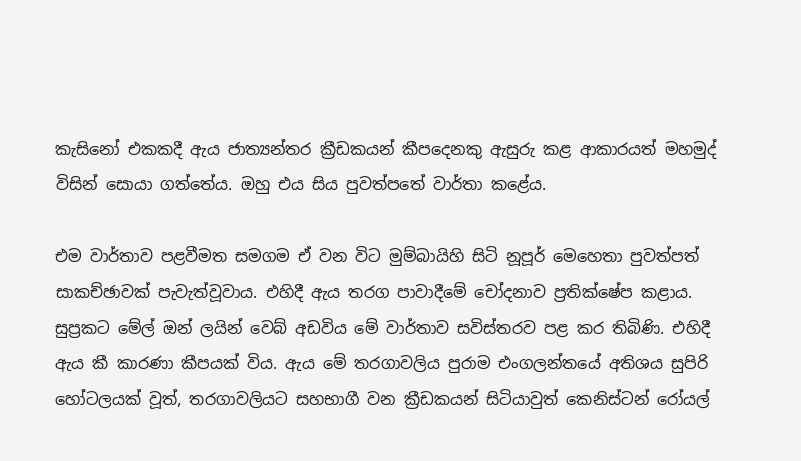කැසිනෝ එකකදී ඇය ජාත්‍යන්තර ක්‍රීඩකයන් කීපදෙනකු ඇසුරු කළ ආකාරයත් මහමුද් විසින් සොයා ගත්තේය. ඔහු එය සිය පුවත්පතේ වාර්තා කළේය.

එම වාර්තාව පළවීමත සමගම ඒ වන විට මුම්බායිහි සිටි නූපූර් මෙහෙතා පුවත්පත් සාකච්ඡාවක්‌ පැවැත්වූවාය. එහිදී ඇය තරග පාවාදීමේ චෝදනාව ප්‍රතික්‌ෂේප කළාය. සුප්‍රකට මේල් ඔන් ලයින් වෙබ් අඩවිය මේ වාර්තාව සවිස්‌තරව පළ කර තිබිණි. එහිදී ඇය කී කාරණා කීපයක්‌ විය. ඇය මේ තරගාවලිය පුරාම එංගලන්තයේ අතිශය සුපිරි හෝටලයක්‌ වූත්, තරගාවලියට සහභාගී වන ක්‍රීඩකයන් සිටියාවුත් කෙනිස්‌ටන් රෝයල්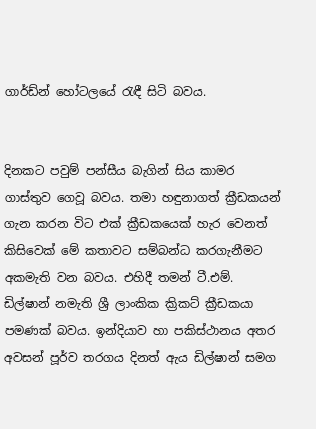ගාර්ඩ්න් හෝටලයේ රැඳී සිටි බවය.


දිනකට පවුම් පන්සීය බැගින් සිය කාමර ගාස්‌තුව ගෙවූ බවය. තමා හඳුනාගත් ක්‍රීඩකයන් ගැන කරන විට එක්‌ ක්‍රීඩකයෙක්‌ හැර වෙනත් කිසිවෙක්‌ මේ කතාවට සම්බන්ධ කරගැනීමට අකමැති වන බවය. එහිදී තමන් ටී.එම්. ඩිල්ෂාන් නමැති ශ්‍රී ලාංකික ක්‍රිකට්‌ ක්‍රීඩකයා පමණක්‌ බවය. ඉන්දියාව හා පකිස්‌ථානය අතර අවසන් පූර්ව තරගය දිනත් ඇය ඩිල්ෂාන් සමග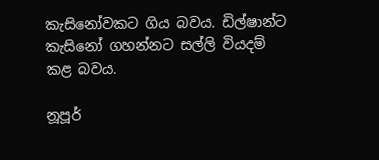කැසිනෝවකට ගිය බවය. ඩිල්ෂාන්ට කැසිනෝ ගහන්නට සල්ලි වියදම් කළ බවය.

නූපූර්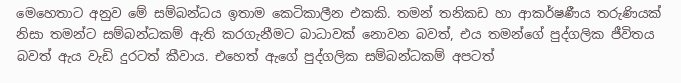මෙහෙතාට අනුව මේ සම්බන්ධය ඉතාම කෙටිකාලීන එකකි. තමන් තනිකඩ හා ආකර්ෂණීය තරුණියක්‌ නිසා තමන්ට සම්බන්ධකම් ඇති කරගැනීමට බාධාවක්‌ නොවන බවත්, එය තමන්ගේ පුද්ගලික ජීවිතය බවත් ඇය වැඩි දුරටත් කීවාය. එහෙත් ඇගේ පුද්ගලික සම්බන්ධකම් අපටත්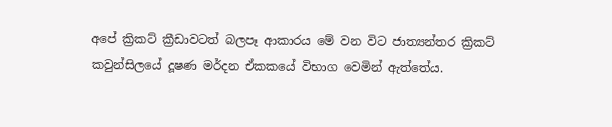අපේ ක්‍රිකට්‌ ක්‍රීඩාවටත් බලපෑ ආකාරය මේ වන විට ජාත්‍යන්තර ක්‍රිකට්‌ කවුන්සිලයේ දූෂණ මර්දන ඒකකයේ විභාග වෙමින් ඇත්තේය.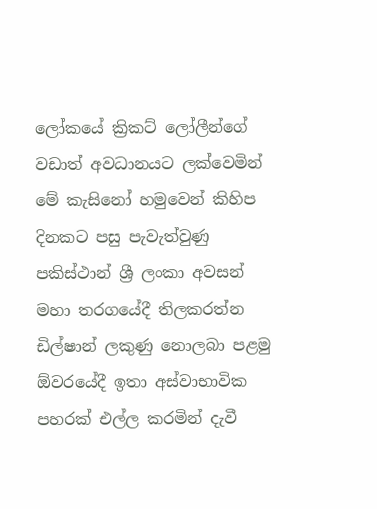ලෝකයේ ක්‍රිකට්‌ ලෝලීන්ගේ වඩාත් අවධානයට ලක්‌වෙමින් මේ කැසිනෝ හමුවෙන් කිහිප දිනකට පසු පැවැත්වුණු පකිස්‌ථාන් ශ්‍රී ලංකා අවසන් මහා තරගයේදී තිලකරත්න ඩිල්ෂාන් ලකුණු නොලබා පළමු ඕවරයේදී ඉතා අස්‌වාභාවික පහරක්‌ එල්ල කරමින් දැවී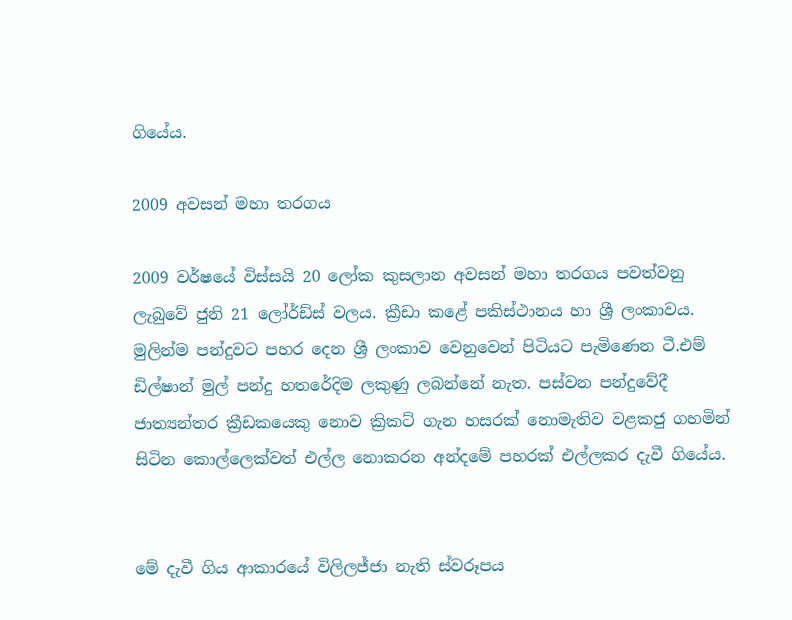ගියේය.

2009 අවසන් මහා තරගය

2009 වර්ෂයේ විස්‌සයි 20 ලෝක කුසලාන අවසන් මහා තරගය පවත්වනු ලැබුවේ ජුනි 21 ලෝර්ඩ්ස්‌ වලය. ක්‍රීඩා කළේ පකිස්‌ථානය හා ශ්‍රී ලංකාවය. මුලින්ම පන්දුවට පහර දෙන ශ්‍රී ලංකාව වෙනුවෙන් පිටියට පැමිණෙන ටී.එම් ඩිල්ෂාන් මුල් පන්දු හතරේදිම ලකුණු ලබන්නේ නැත. පස්‌වන පන්දුවේදී ජාත්‍යන්තර ක්‍රීඩකයෙකු නොව ක්‍රිකට්‌ ගැන හසරක්‌ නොමැතිව වළකජු ගහමින් සිටින කොල්ලෙක්‌වත් එල්ල නොකරන අන්දමේ පහරක්‌ එල්ලකර දැවී ගියේය.


මේ දැවී ගිය ආකාරයේ විලිලජ්ජා නැති ස්‌වරූපය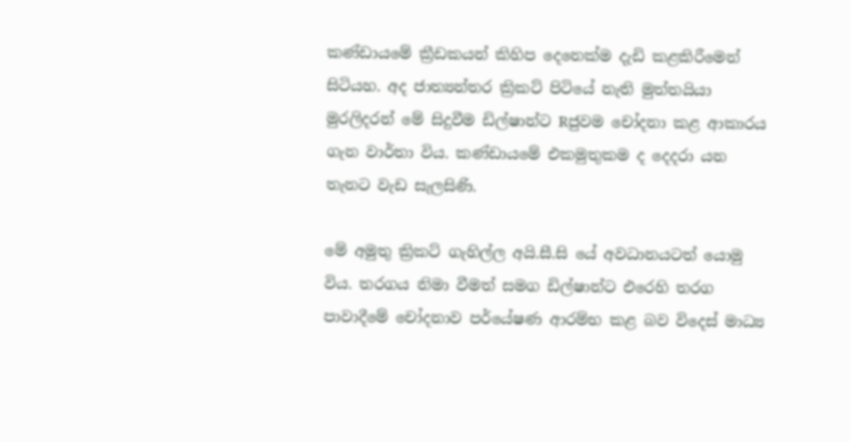කණ්‌ඩායමේ ක්‍රීඩකයන් කිහිප දෙනෙක්‌ම දැඩි කළකිරීමෙන් සිටියහ. අද ජාත්‍යන්තර ක්‍රිකට්‌ පිටියේ නැති මුත්තයියා මුරලිදරන් මේ සිදුවීම ඩිල්ෂාන්ට Rජුවම චෝදනා කළ ආකාරය ගැන වාර්තා විය. කණ්‌ඩායමේ එකමුතුකම ද දෙදරා යන තැනට වැඩ සැලසිණි.

මේ අමුතු ක්‍රිකට්‌ ගැහිල්ල අයි.සී.සි යේ අවධානයටත් යොමු විය. තරගය නිමා වීමත් සමග ඩිල්ෂාන්ට එරෙහි තරග පාවාදීමේ චෝදනාව පර්යේෂණ ආරම්භ කළ බව විදෙස්‌ මාධ්‍ය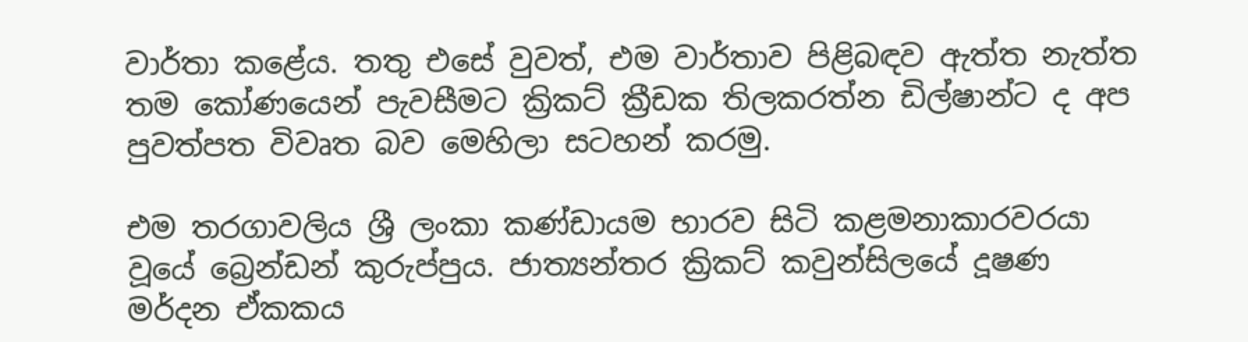වාර්තා කළේය. තතු එසේ වුවත්, එම වාර්තාව පිළිබඳව ඇත්ත නැත්ත තම කෝණයෙන් පැවසීමට ක්‍රිකට්‌ ක්‍රීඩක තිලකරත්න ඩිල්ෂාන්ට ද අප පුවත්පත විවෘත බව මෙහිලා සටහන් කරමු.

එම තරගාවලිය ශ්‍රී ලංකා කණ්‌ඩායම භාරව සිටි කළමනාකාරවරයා වූයේ බ්‍රෙන්ඩන් කුරුප්පුය. ජාත්‍යන්තර ක්‍රිකට්‌ කවුන්සිලයේ දූෂණ මර්දන ඒකකය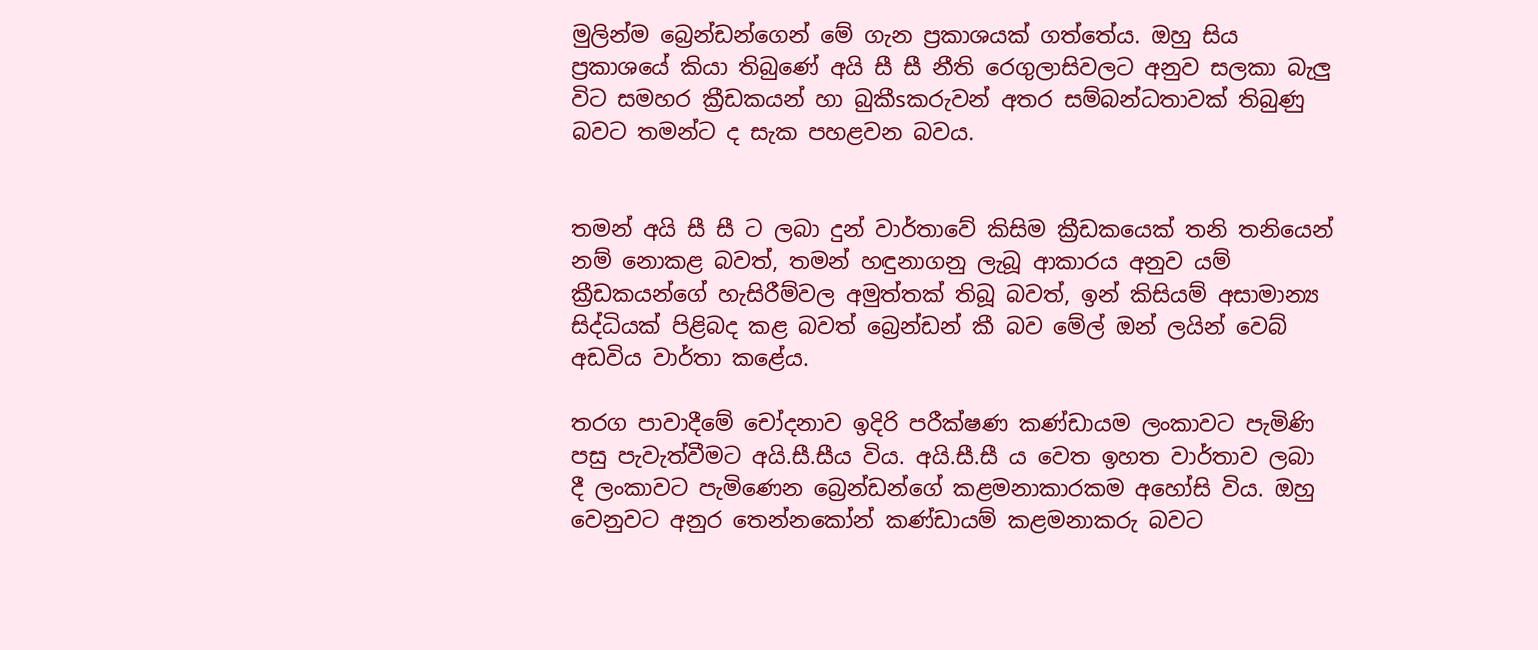මුලින්ම බ්‍රෙන්ඩන්ගෙන් මේ ගැන ප්‍රකාශයක්‌ ගත්තේය. ඔහු සිය ප්‍රකාශයේ කියා තිබුණේ අයි සී සී නීති රෙගුලාසිවලට අනුව සලකා බැලු විට සමහර ක්‍රීඩකයන් හා බුකීsකරුවන් අතර සම්බන්ධතාවක්‌ තිබුණු බවට තමන්ට ද සැක පහළවන බවය.


තමන් අයි සී සී ට ලබා දුන් වාර්තාවේ කිසිම ක්‍රීඩකයෙක්‌ තනි තනියෙන් නම් නොකළ බවත්, තමන් හඳුනාගනු ලැබූ ආකාරය අනුව යම් ක්‍රීඩකයන්ගේ හැසිරීම්වල අමුත්තක්‌ තිබූ බවත්, ඉන් කිසියම් අසාමාන්‍ය සිද්ධියක්‌ පිළිබද කළ බවත් බ්‍රෙන්ඩන් කී බව මේල් ඔන් ලයින් වෙබ් අඩවිය වාර්තා කළේය.

තරග පාවාදීමේ චෝදනාව ඉදිරි පරීක්‌ෂණ කණ්‌ඩායම ලංකාවට පැමිණි පසු පැවැත්වීමට අයි.සී.සීය විය. අයි.සී.සී ය වෙත ඉහත වාර්තාව ලබා දී ලංකාවට පැමිණෙන බ්‍රෙන්ඩන්ගේ කළමනාකාරකම අහෝසි විය. ඔහු වෙනුවට අනුර තෙන්නකෝන් කණ්‌ඩායම් කළමනාකරු බවට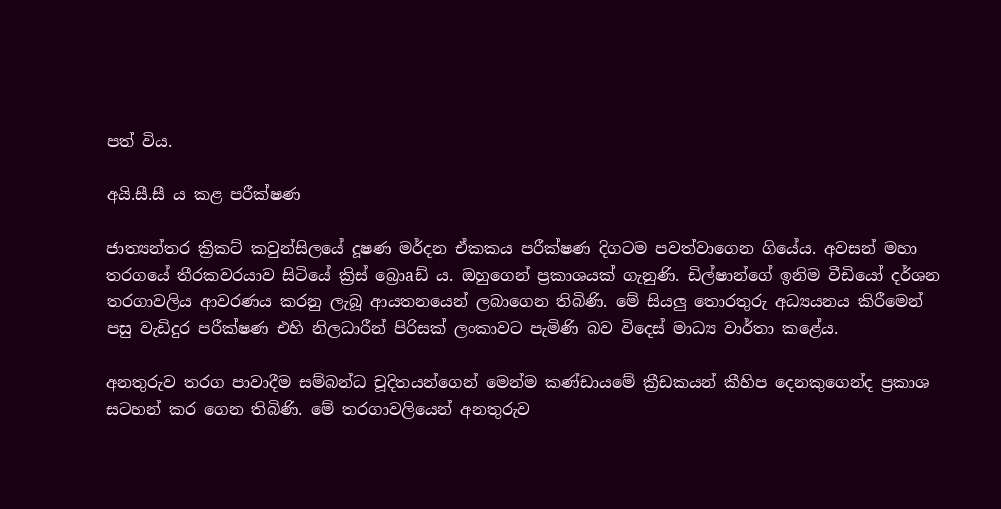පත් විය.

අයි.සී.සී ය කළ පරීක්‌ෂණ

ජාත්‍යන්තර ක්‍රිකට්‌ කවුන්සිලයේ දූෂණ මර්දන ඒකකය පරීක්‌ෂණ දිගටම පවත්වාගෙන ගියේය. අවසන් මහා තරගයේ තීරකවරයාව සිටියේ ක්‍රිස්‌ බ්‍රොaඩ් ය. ඔහුගෙන් ප්‍රකාශයක්‌ ගැනුණි. ඩිල්ෂාන්ගේ ඉනිම වීඩියෝ දර්ශන තරගාවලිය ආවරණය කරනු ලැබූ ආයතනයෙන් ලබාගෙන තිබිණි. මේ සියලු තොරතුරු අධ්‍යයනය කිරීමෙන් පසු වැඩිදුර පරීක්‌ෂණ එහි නිලධාරීන් පිරිසක්‌ ලංකාවට පැමිණි බව විදෙස්‌ මාධ්‍ය වාර්තා කළේය.

අනතුරුව තරග පාවාදීම සම්බන්ධ චූදිතයන්ගෙන් මෙන්ම කණ්‌ඩායමේ ක්‍රීඩකයන් කීහිප දෙනකුගෙන්ද ප්‍රකාශ සටහන් කර ගෙන තිබිණි. මේ තරගාවලියෙන් අනතුරුව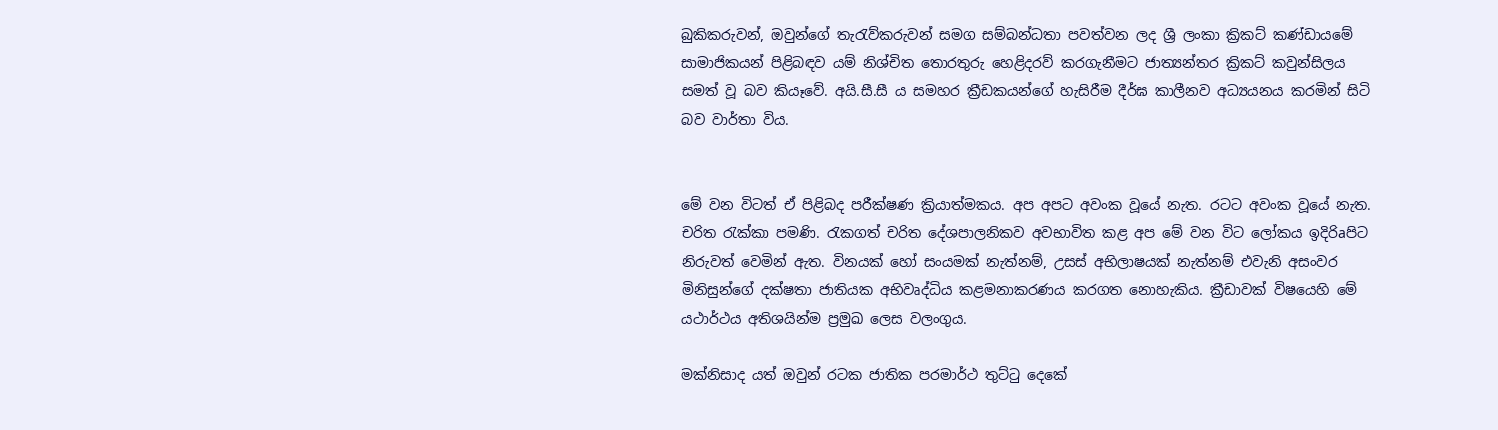බුකිකරුවන්, ඔවුන්ගේ තැරැව්කරුවන් සමග සම්බන්ධතා පවත්වන ලද ශ්‍රී ලංකා ක්‍රිකට්‌ කණ්‌ඩායමේ සාමාජිකයන් පිළිබඳව යම් නිශ්චිත තොරතුරු හෙළිදරව් කරගැනීමට ජාත්‍යන්තර ක්‍රිකට්‌ කවුන්සිලය සමත් වූ බව කියෑවේ. අයි.සී.සී ය සමහර ක්‍රීඩකයන්ගේ හැසිරීම දීර්ඝ කාලීනව අධ්‍යයනය කරමින් සිටි බව වාර්තා විය.


මේ වන විටත් ඒ පිළිබද පරීක්‌ෂණ ක්‍රියාත්මකය. අප අපට අවංක වූයේ නැත. රටට අවංක වූයේ නැත. චරිත රැක්‌කා පමණි. රැකගත් චරිත දේශපාලනිකව අවභාවිත කළ අප මේ වන විට ලෝකය ඉදිරිaපිට නිරුවත් වෙමින් ඇත. විනයක්‌ හෝ සංයමක්‌ නැත්නම්, උසස්‌ අභිලාෂයක්‌ නැත්නම් එවැනි අසංවර මිනිසුන්ගේ දක්‌ෂතා ජාතියක අභිවෘද්ධිය කළමනාකරණය කරගත නොහැකිය. ක්‍රීඩාවක්‌ විෂයෙහි මේ යථාර්ථය අතිශයින්ම ප්‍රමුඛ ලෙස වලංගුය.

මක්‌නිසාද යත් ඔවුන් රටක ජාතික පරමාර්ථ තුට්‌ටු දෙකේ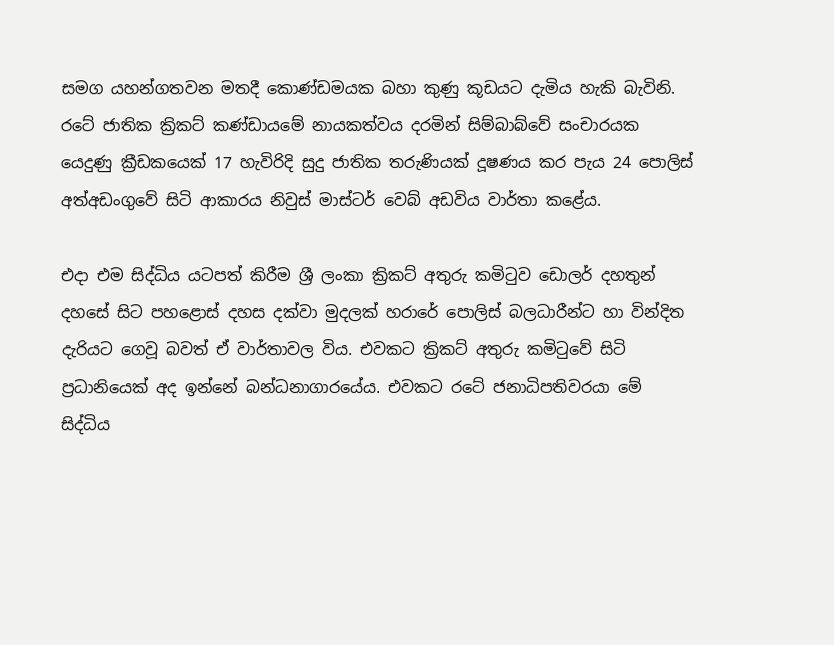සමග යහන්ගතවන මතදී කොණ්‌ඩමයක බහා කුණු කූඩයට දැමිය හැකි බැවිනි. රටේ ජාතික ක්‍රිකට්‌ කණ්‌ඩායමේ නායකත්වය දරමින් සිම්බාබ්වේ සංචාරයක යෙදුණු ක්‍රීඩකයෙක්‌ 17 හැවිරිදි සුදු ජාතික තරුණියක්‌ දූෂණය කර පැය 24 පොලිස්‌ අත්අඩංගුවේ සිටි ආකාරය නිවුස්‌ මාස්‌ටර් වෙබ් අඩවිය වාර්තා කළේය.

එදා එම සිද්ධිය යටපත් කිරීම ශ්‍රී ලංකා ක්‍රිකට්‌ අතුරු කමිටුව ඩොලර් දහතුන් දහසේ සිට පහළොස්‌ දහස දක්‌වා මුදලක්‌ හරාරේ පොලිස්‌ බලධාරීන්ට හා වින්දිත දැරියට ගෙවූ බවත් ඒ වාර්තාවල විය. එවකට ක්‍රිකට්‌ අතුරු කමිටුවේ සිටි ප්‍රධානියෙක්‌ අද ඉන්නේ බන්ධනාගාරයේය. එවකට රටේ ජනාධිපතිවරයා මේ සිද්ධිය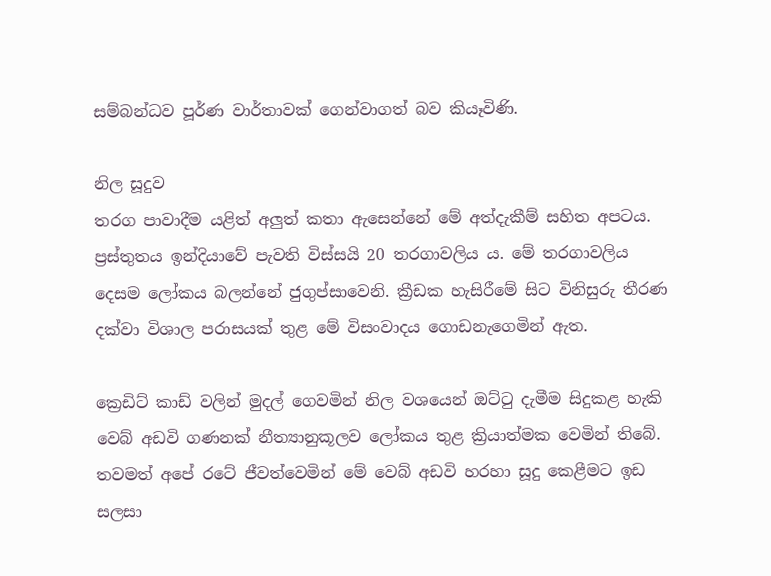සම්බන්ධව පූර්ණ වාර්තාවක්‌ ගෙන්වාගත් බව කියෑවිණි.

නිල සූදුව
තරග පාවාදීම යළිත් අලුත් කතා ඇසෙන්නේ මේ අත්දැකීම් සහිත අපටය. ප්‍රස්‌තුතය ඉන්දියාවේ පැවති විස්‌සයි 20 තරගාවලිය ය. මේ තරගාවලිය දෙසම ලෝකය බලන්නේ ජුගුප්සාවෙනි. ක්‍රීඩක හැසිරීමේ සිට විනිසුරු තීරණ දක්‌වා විශාල පරාසයක්‌ තුළ මේ විසංවාදය ගොඩනැගෙමින් ඇත.

ක්‍රෙඩිට්‌ කාඩ් වලින් මුදල් ගෙවමින් නිල වශයෙන් ඔට්‌ටු දැමීම සිදුකළ හැකි වෙබ් අඩවි ගණනක්‌ නීත්‍යානුකූලව ලෝකය තුළ ක්‍රියාත්මක වෙමින් තිබේ. තවමත් අපේ රටේ ජීවත්වෙමින් මේ වෙබ් අඩවි හරහා සූදු කෙළීමට ඉඩ සලසා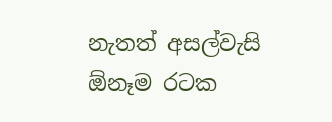නැතත් අසල්වැසි ඕනෑම රටක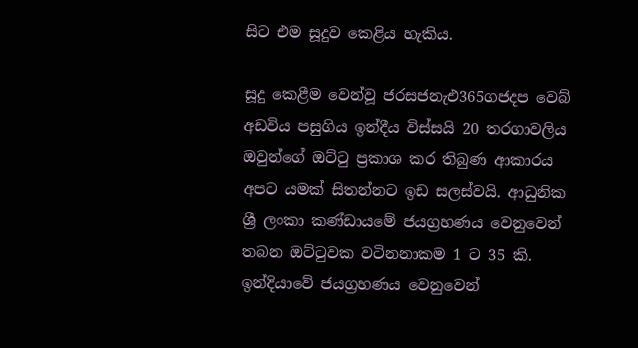සිට එම සූදුව කෙළිය හැකිය.

සූදු කෙළීම වෙන්වූ ජරසජනැඑ365ගජදප වෙබ් අඩවිය පසුගිය ඉන්දීය විස්‌සයි 20 තරගාවලිය ඔවුන්ගේ ඔට්‌ටු ප්‍රකාශ කර තිබුණ ආකාරය අපට යමක්‌ සිතන්නට ඉඩ සලස්‌වයි. ආධුනික ශ්‍රී ලංකා කණ්‌ඩායමේ ජයග්‍රහණය වෙනුවෙන් තබන ඔට්‌ටුවක වටිනනාකම 1 ට 35 කි. ඉන්දියාවේ ජයග්‍රහණය වෙනුවෙන්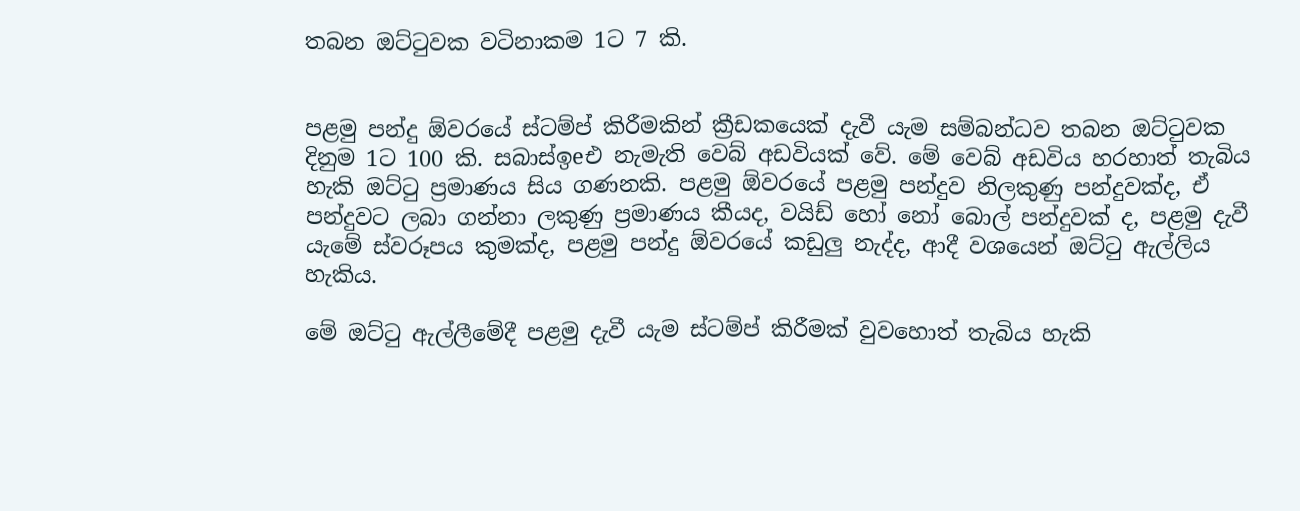තබන ඔට්‌ටුවක වටිනාකම 1ට 7 කි.


පළමු පන්දු ඕවරයේ ස්‌ටම්ප් කිරීමකින් ක්‍රීඩකයෙක්‌ දැවී යැම සම්බන්ධව තබන ඔට්‌ටුවක දිනුම 1ට 100 කි. සබාස්‌ඉeඑ නැමැති වෙබ් අඩවියක්‌ වේ. මේ වෙබ් අඩවිය හරහාත් තැබිය හැකි ඔට්‌ටු ප්‍රමාණය සිය ගණනකි. පළමු ඕවරයේ පළමු පන්දුව නිලකුණු පන්දුවක්‌ද, ඒ පන්දුවට ලබා ගන්නා ලකුණු ප්‍රමාණය කීයද, වයිඩ් හෝ නෝ බොල් පන්දුවක්‌ ද, පළමු දැවී යැමේ ස්‌වරූපය කුමක්‌ද, පළමු පන්දු ඕවරයේ කඩුලු නැද්ද, ආදී වශයෙන් ඔට්‌ටු ඇල්ලිය හැකිය.

මේ ඔට්‌ටු ඇල්ලීමේදී පළමු දැවී යැම ස්‌ටම්ප් කිරීමක්‌ වුවහොත් තැබිය හැකි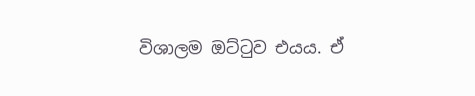විශාලම ඔට්‌ටුව එයය. ඒ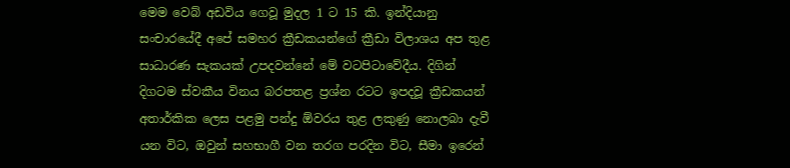මෙම වෙබ් අඩවිය ගෙවූ මුදල 1 ට 15 කි. ඉන්දියානු සංචාරයේදී අපේ සමහර ක්‍රීඩකයන්ගේ ක්‍රීඩා විලාශය අප තුළ සාධාරණ සැකයක්‌ උපදවන්නේ මේ වටපිටාවේදීය. දිගින් දිගටම ස්‌වකීය විනය බරපතළ ප්‍රශ්න රටට ඉපදවූ ක්‍රීඩකයන් අතාර්කික ලෙස පළමු පන්දු ඕවරය තුළ ලකුණු නොලබා දැවී යන විට, ඔවුන් සහභාගී වන තරග පරදින විට, සීමා ඉරෙන්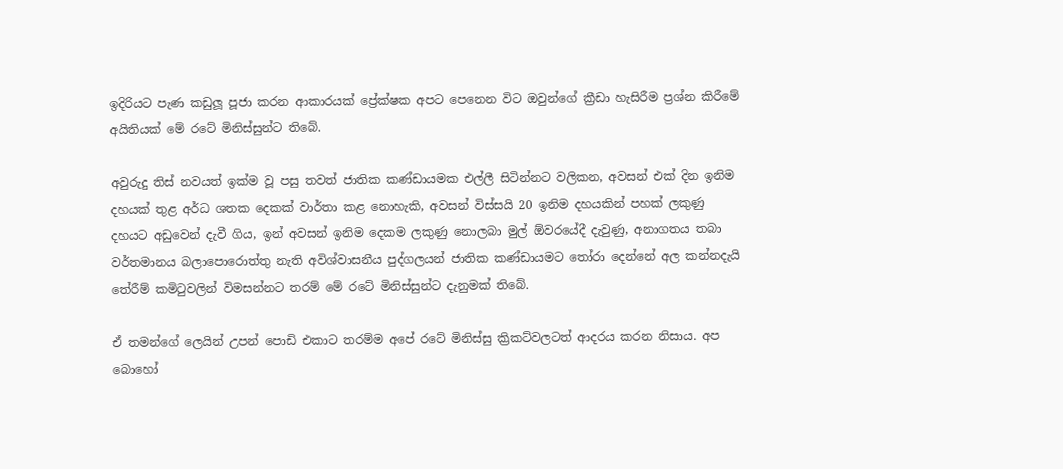ඉදිරියට පැණ කඩුලූ පූජා කරන ආකාරයක්‌ ප්‍රේක්‌ෂක අපට පෙනෙන විට ඔවුන්ගේ ක්‍රීඩා හැසිරීම ප්‍රශ්න කිරීමේ අයිතියක්‌ මේ රටේ මිනිස්‌සුන්ට තිබේ.

අවුරුදු තිස්‌ නවයත් ඉක්‌ම වූ පසු තවත් ජාතික කණ්‌ඩායමක එල්ලී සිටින්නට වලිකන, අවසන් එක්‌ දින ඉනිම දහයක්‌ තුළ අර්ධ ශතක දෙකක්‌ වාර්තා කළ නොහැකි, අවසන් විස්‌සයි 20 ඉනිම දහයකින් පහක්‌ ලකුණු දහයට අඩුවෙන් දැවී ගිය, ඉන් අවසන් ඉනිම දෙකම ලකුණු නොලබා මුල් ඕවරයේදී දැවුණු, අනාගතය තබා වර්තමානය බලාපොරොත්තු නැති අවිශ්වාසනීය පුද්ගලයන් ජාතික කණ්‌ඩායමට තෝරා දෙන්නේ අල කන්නදැයි තේරීම් කමිටුවලින් විමසන්නට තරම් මේ රටේ මිනිස්‌සුන්ට දැනුමක්‌ තිබේ.

ඒ තමන්ගේ ලෙයින් උපන් පොඩි එකාට තරම්ම අපේ රටේ මිනිස්‌සු ක්‍රිකට්‌වලටත් ආදරය කරන නිසාය. අප බොහෝ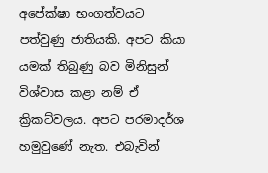අපේක්‌ෂා භංගත්වයට පත්වුණු ජාතියකි. අපට කියා යමක්‌ තිබුණු බව මිනිසුන් විශ්වාස කළා නම් ඒ ක්‍රිකට්‌වලය. අපට පරමාදර්ශ හමුවුණේ නැත. එබැවින්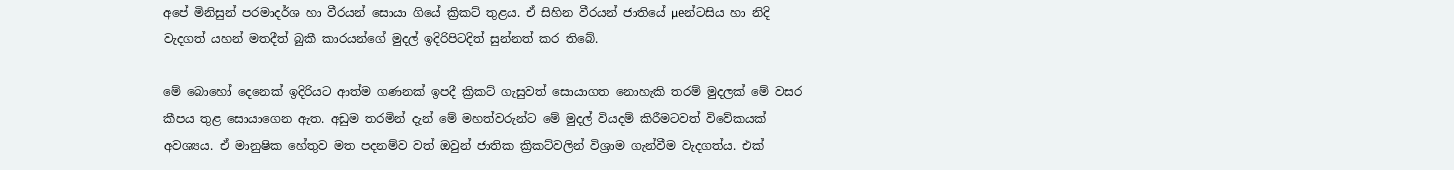අපේ මිනිසුන් පරමාදර්ශ හා වීරයන් සොයා ගියේ ක්‍රිකට්‌ තුළය. ඒ සිහින වීරයන් ජාතියේ µeන්ටසිය හා නිදි වැදගත් යහන් මතදීත් බුකී කාරයන්ගේ මුදල් ඉදිරිපිටදිත් සුන්නත් කර තිබේ.

මේ බොහෝ දෙනෙක්‌ ඉදිරියට ආත්ම ගණනක්‌ ඉපදී ක්‍රිකට්‌ ගැසුවත් සොයාගත නොහැකි තරම් මුදලක්‌ මේ වසර කීපය තුළ සොයාගෙන ඇත. අඩුම තරමින් දැන් මේ මහත්වරුන්ට මේ මුදල් වියදම් කිරීමටවත් විවේකයක්‌ අවශ්‍යය. ඒ මානුෂික හේතුව මත පදනම්ව වත් ඔවුන් ජාතික ක්‍රිකට්‌වලින් විශ්‍රාම ගැන්වීම වැදගත්ය. එක්‌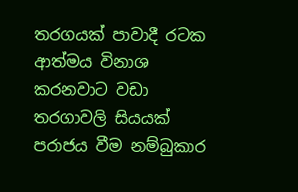තරගයක්‌ පාවාදී රටක ආත්මය විනාශ කරනවාට වඩා තරගාවලි සියයක්‌ පරාජය වීම නම්බුකාර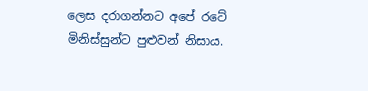ලෙස දරාගන්නට අපේ රටේ මිනිස්‌සුන්ට පුළුවන් නිසාය.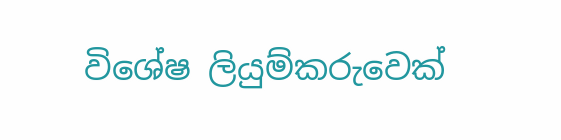විශේෂ ලියුම්කරුවෙක්‌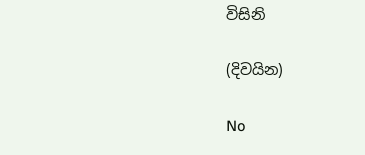විසිනි

(දිවයින)

No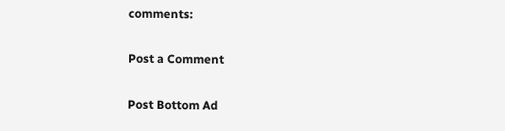comments:

Post a Comment

Post Bottom Ad